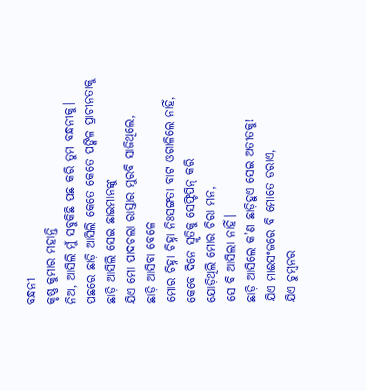ବନ୍ଧନୀ
କୃଷ୍ଣ କୁମାର ମହାନ୍ତି
ନିଅ, ଆସିଲି ମୁଁ ସବୁକିଛି ପଛ କରି ତୁମ ବନ୍ଧନୀକୁ।
ପଛରେ ଛାଡ଼ି ଆସିଲି କେତେ କେତେ ପଙ୍କିଳ ପ୍ରାଚୀନତାକୁ
ଛାଡ଼ି ଆସିଲି ସେଇ ଛାଇମାନଙ୍କୁ
ଯିଏ ମୋ ପାଦଚଲା ରାସ୍ତାର ମୁରବି ସାଜିଥିଲେ,
ଛାଡ଼ି ଆସିବା ବେଳେ
ମୋର ଚିହ୍ନା ଚିହ୍ନା ନିଃସଙ୍ଗତା ବାଟ ଓଗାଳିଲେ ନାହିଁ,
କେବେ ଦିନେ ସ୍ମୃତିକୁ ସେଫ୍ଟିପିନ୍ କରି
ଯୋଡ଼ିଥିଲି ମୋର ଚିରା ମନ,
ସେ ବି ଆସିଲା ନାହିଁ।
ଛାଡ଼ି ଆସିଲେ କ’ଣ ଛାଡ଼ିହୁଏ ସେଇ ଅତୀତକୁ!
ଯିଏ ମାଈସଂଜରେ ବି ମୋତେ ଡରାଏ,
ଯିଏ ଚୁମ୍ବନର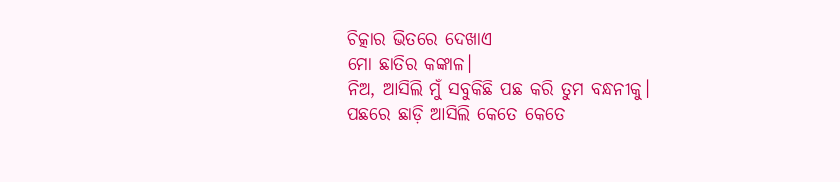ଚିତ୍କାର ଭିତରେ ଦେଖାଏ
ମୋ ଛାତିର କଙ୍କାଳ।
ନିଅ, ଆସିଲି ମୁଁ ସବୁକିଛି ପଛ କରି ତୁମ ବନ୍ଧନୀକୁ।
ପଛରେ ଛାଡ଼ି ଆସିଲି କେତେ କେତେ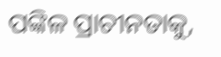ପଙ୍କିଳ ପ୍ରାଚୀନତାକୁ,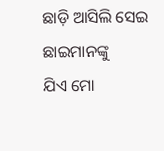ଛାଡ଼ି ଆସିଲି ସେଇ ଛାଇମାନଙ୍କୁ
ଯିଏ ମୋ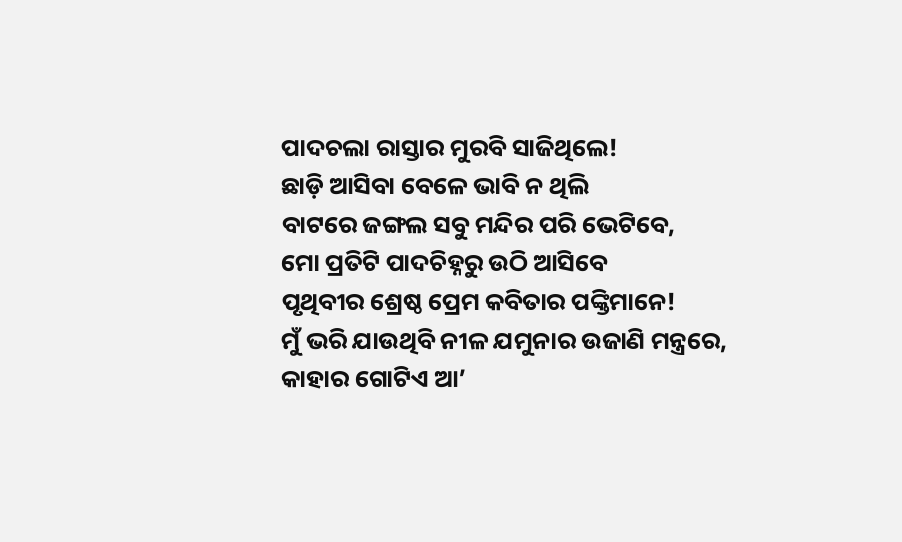ପାଦଚଲା ରାସ୍ତାର ମୁରବି ସାଜିଥିଲେ!
ଛାଡ଼ି ଆସିବା ବେଳେ ଭାବି ନ ଥିଲି
ବାଟରେ ଜଙ୍ଗଲ ସବୁ ମନ୍ଦିର ପରି ଭେଟିବେ,
ମୋ ପ୍ରତିଟି ପାଦଚିହ୍ନରୁ ଉଠି ଆସିବେ
ପୃଥିବୀର ଶ୍ରେଷ୍ଠ ପ୍ରେମ କବିତାର ପଙ୍କ୍ତିମାନେ!
ମୁଁ ଭରି ଯାଉଥିବି ନୀଳ ଯମୁନାର ଉଜାଣି ମନ୍ତ୍ରରେ,
କାହାର ଗୋଟିଏ ଆ’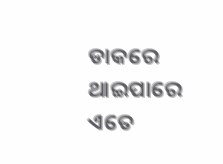ଡାକରେ
ଥାଇପାରେ ଏତେ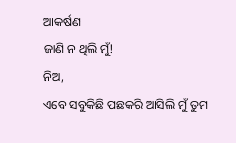ଆକର୍ଷଣ
ଜାଣି ନ ଥିଲି ମୁଁ!
ନିଅ,
ଏବେ ସବୁକିଛି ପଛକରି ଆସିଲି ମୁଁ ତୁମ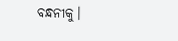ବନ୍ଧନୀକୁ।